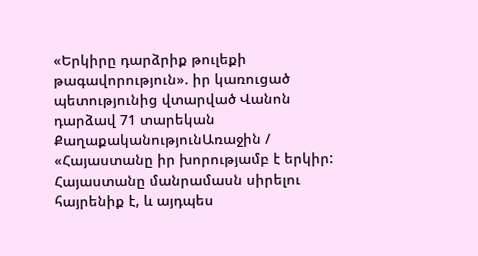«Երկիրը դարձրիք թուլեքի թագավորություն». իր կառուցած պետությունից վտարված Վանոն դարձավ 71 տարեկան
ՔաղաքականությունԱռաջին / «Հայաստանը իր խորությամբ է երկիր: Հայաստանը մանրամասն սիրելու հայրենիք է, և այդպես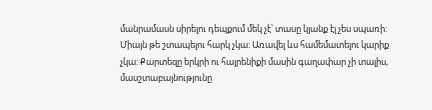մանրամասն սիրելու դեպքում մեկ չէ՝ տասը կյանք էլ չես սպառի: Միայն թե շտապելու հարկ չկա: Առավել ևս համեմատելու կարիք չկա: Քարտեզը երկրի ու հայրենիքի մասին գաղափար չի տալիս, մասշտաբայնությունը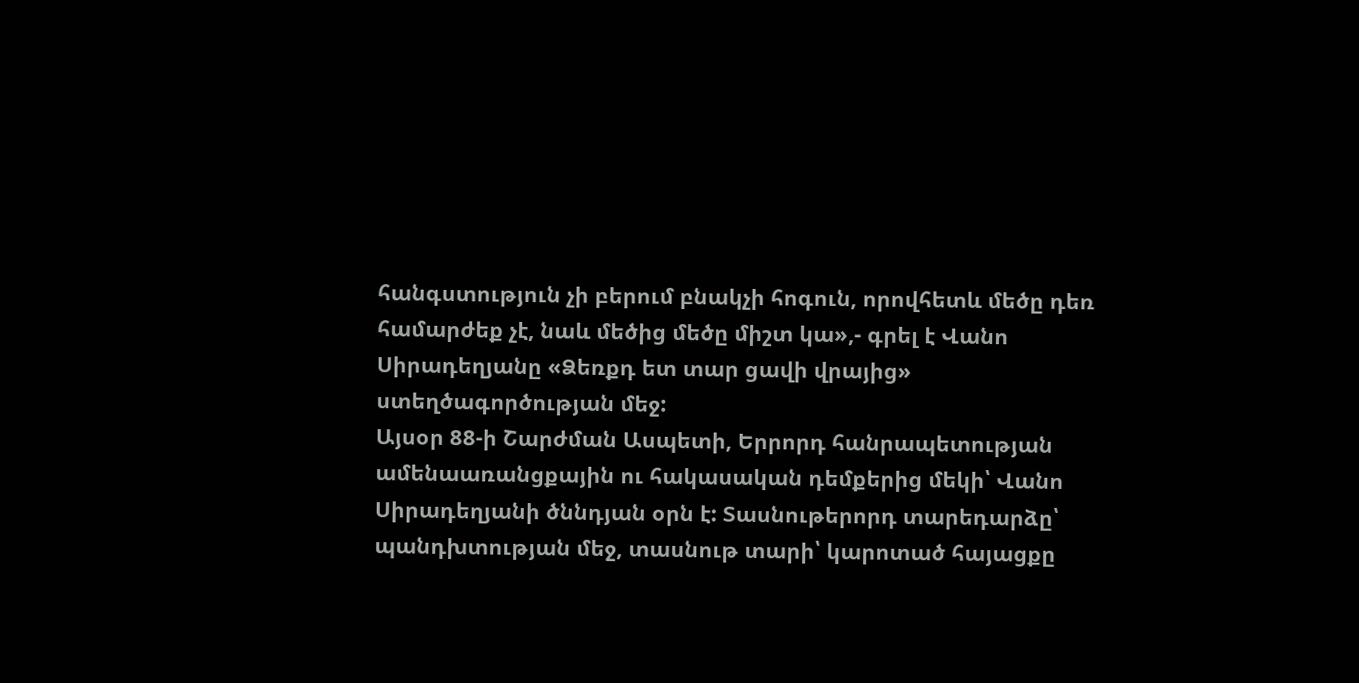հանգստություն չի բերում բնակչի հոգուն, որովհետև մեծը դեռ համարժեք չէ, նաև մեծից մեծը միշտ կա»,- գրել է Վանո Սիրադեղյանը «Ձեռքդ ետ տար ցավի վրայից» ստեղծագործության մեջ:
Այսօր 88-ի Շարժման Ասպետի, Երրորդ հանրապետության ամենաառանցքային ու հակասական դեմքերից մեկի՝ Վանո Սիրադեղյանի ծննդյան օրն է: Տասնութերորդ տարեդարձը՝ պանդխտության մեջ, տասնութ տարի՝ կարոտած հայացքը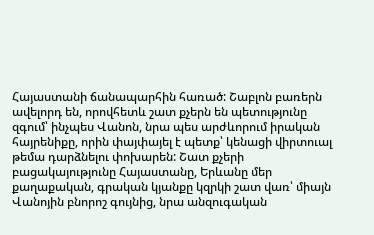Հայաստանի ճանապարհին հառած: Շաբլոն բառերն ավելորդ են, որովհետև շատ քչերն են պետությունը զգում՝ ինչպես Վանոն, նրա պես արժևորում իրական հայրենիքը, որին փայփայել է պետք՝ կենացի վիրտուալ թեմա դարձնելու փոխարեն: Շատ քչերի բացակայությունը Հայաստանը, Երևանը մեր քաղաքական, գրական կյանքը կզրկի շատ վառ՝ միայն Վանոյին բնորոշ գույնից, նրա անզուգական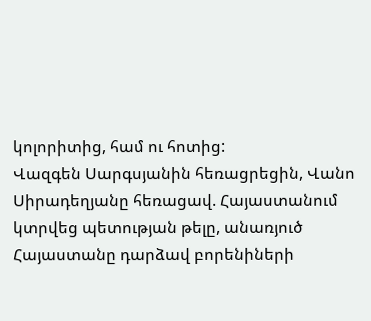կոլորիտից, համ ու հոտից:
Վազգեն Սարգսյանին հեռացրեցին, Վանո Սիրադեղյանը հեռացավ. Հայաստանում կտրվեց պետության թելը, անառյուծ Հայաստանը դարձավ բորենիների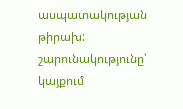ասպատակության թիրախ:
շարունակությունը՝ կայքում